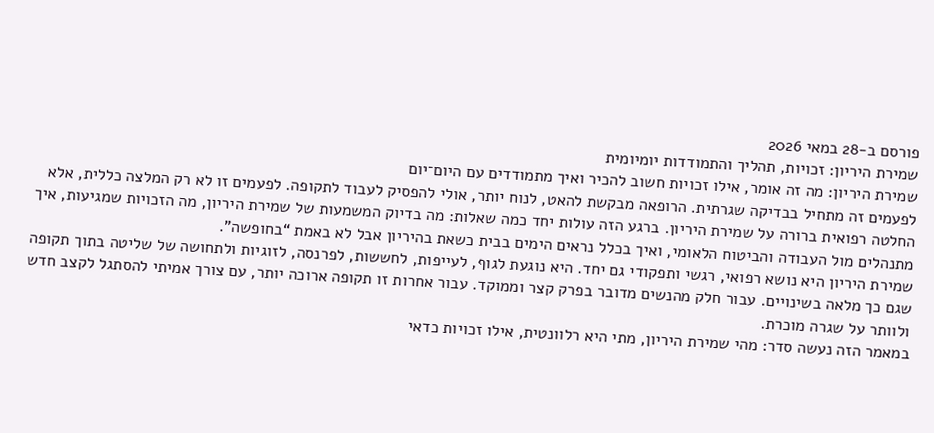פורסם ב-28 במאי 2026
שמירת היריון: זכויות, תהליך והתמודדות יומיומית
שמירת היריון: מה זה אומר, אילו זכויות חשוב להכיר ואיך מתמודדים עם היום־יום
לפעמים זה מתחיל בבדיקה שגרתית. הרופאה מבקשת להאט, לנוח יותר, אולי להפסיק לעבוד לתקופה. לפעמים זו לא רק המלצה כללית, אלא החלטה רפואית ברורה על שמירת היריון. ברגע הזה עולות יחד כמה שאלות: מה בדיוק המשמעות של שמירת היריון, מה הזכויות שמגיעות, איך מתנהלים מול העבודה והביטוח הלאומי, ואיך בכלל נראים הימים בבית כשאת בהיריון אבל לא באמת “בחופשה”.
שמירת היריון היא נושא רפואי, רגשי ותפקודי גם יחד. היא נוגעת לגוף, לעייפות, לחששות, לפרנסה, לזוגיות ולתחושה של שליטה בתוך תקופה שגם כך מלאה בשינויים. עבור חלק מהנשים מדובר בפרק קצר וממוקד. עבור אחרות זו תקופה ארוכה יותר, עם צורך אמיתי להסתגל לקצב חדש ולוותר על שגרה מוכרת.
במאמר הזה נעשה סדר: מהי שמירת היריון, מתי היא רלוונטית, אילו זכויות כדאי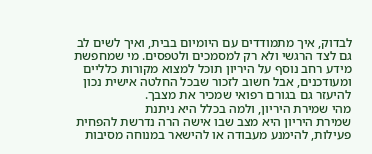לבדוק, איך מתמודדים עם היומיום בבית, ואיך לשים לב גם לצד הרגשי ולא רק למסמכים ולטפסים. מי שמחפשת מידע רחב נוסף על היריון תוכל למצוא מקורות כלליים ומעודכנים, אבל חשוב לזכור שבכל החלטה אישית נכון להיעזר גם בגורם רפואי שמכיר את מצבך.
מהי שמירת היריון, ולמה בכלל היא ניתנת
שמירת היריון היא מצב שבו אישה הרה נדרשת להפחית פעילות, להימנע מעבודה או להישאר במנוחה מסיבות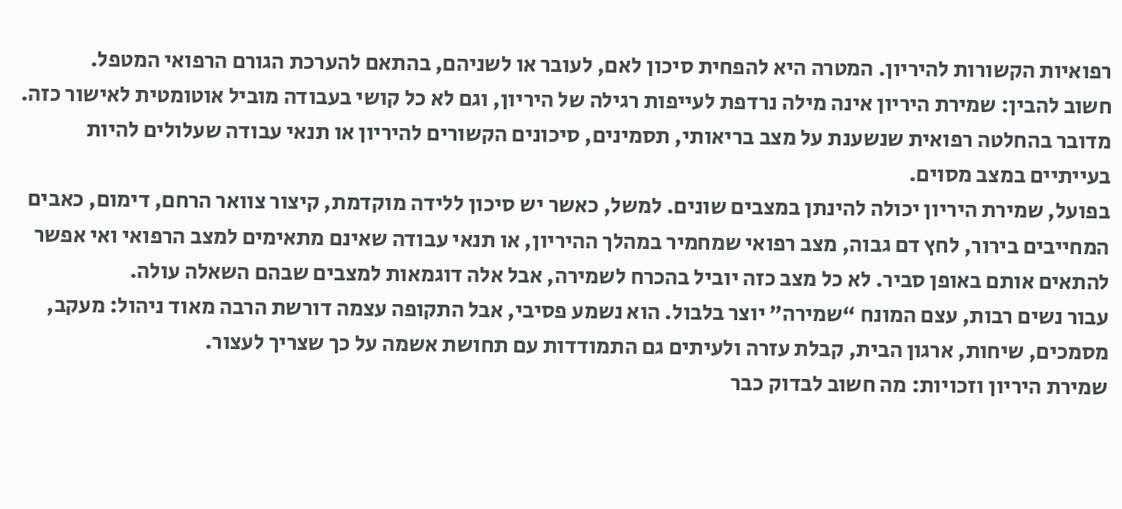רפואיות הקשורות להיריון. המטרה היא להפחית סיכון לאם, לעובר או לשניהם, בהתאם להערכת הגורם הרפואי המטפל.
חשוב להבין: שמירת היריון אינה מילה נרדפת לעייפות רגילה של היריון, וגם לא כל קושי בעבודה מוביל אוטומטית לאישור כזה. מדובר בהחלטה רפואית שנשענת על מצב בריאותי, תסמינים, סיכונים הקשורים להיריון או תנאי עבודה שעלולים להיות בעייתיים במצב מסוים.
בפועל, שמירת היריון יכולה להינתן במצבים שונים. למשל, כאשר יש סיכון ללידה מוקדמת, קיצור צוואר הרחם, דימום, כאבים המחייבים בירור, לחץ דם גבוה, מצב רפואי שמחמיר במהלך ההיריון, או תנאי עבודה שאינם מתאימים למצב הרפואי ואי אפשר להתאים אותם באופן סביר. לא כל מצב כזה יוביל בהכרח לשמירה, אבל אלה דוגמאות למצבים שבהם השאלה עולה.
עבור נשים רבות, עצם המונח “שמירה” יוצר בלבול. הוא נשמע פסיבי, אבל התקופה עצמה דורשת הרבה מאוד ניהול: מעקב, מסמכים, שיחות, ארגון הבית, קבלת עזרה ולעיתים גם התמודדות עם תחושת אשמה על כך שצריך לעצור.
שמירת היריון וזכויות: מה חשוב לבדוק כבר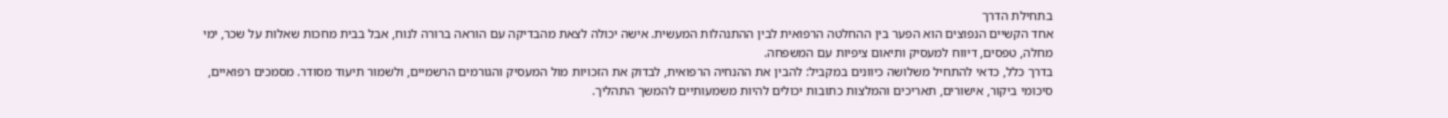בתחילת הדרך
אחד הקשיים הנפוצים הוא הפער בין ההחלטה הרפואית לבין ההתנהלות המעשית. אישה יכולה לצאת מהבדיקה עם הוראה ברורה לנוח, אבל בבית מחכות שאלות על שכר, ימי מחלה, טפסים, דיווח למעסיק ותיאום ציפיות עם המשפחה.
בדרך כלל, כדאי להתחיל משלושה כיוונים במקביל: להבין את ההנחיה הרפואית, לבדוק את הזכויות מול המעסיק והגורמים הרשמיים, ולשמור תיעוד מסודר. מסמכים רפואיים, סיכומי ביקור, אישורים, תאריכים והמלצות כתובות יכולים להיות משמעותיים להמשך התהליך.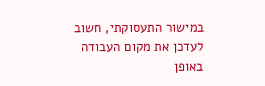במישור התעסוקתי, חשוב לעדכן את מקום העבודה באופן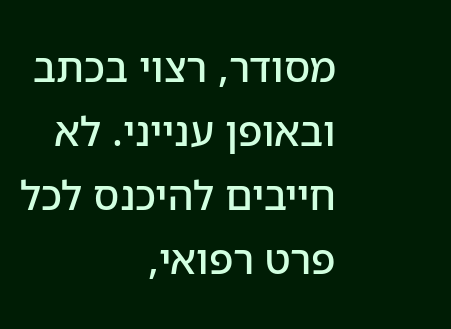מסודר, רצוי בכתב ובאופן ענייני. לא חייבים להיכנס לכל פרט רפואי,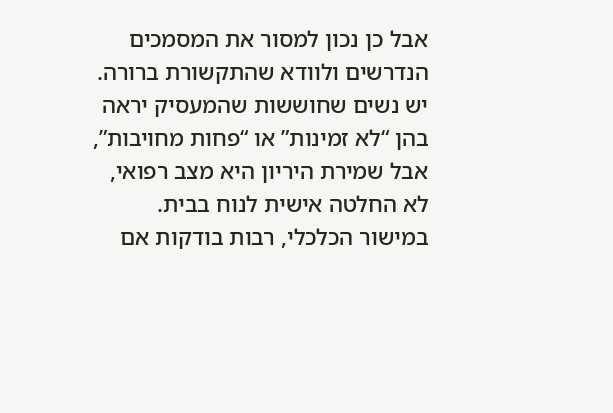אבל כן נכון למסור את המסמכים הנדרשים ולוודא שהתקשורת ברורה. יש נשים שחוששות שהמעסיק יראה בהן “לא זמינות” או “פחות מחויבות”, אבל שמירת היריון היא מצב רפואי, לא החלטה אישית לנוח בבית.
במישור הכלכלי, רבות בודקות אם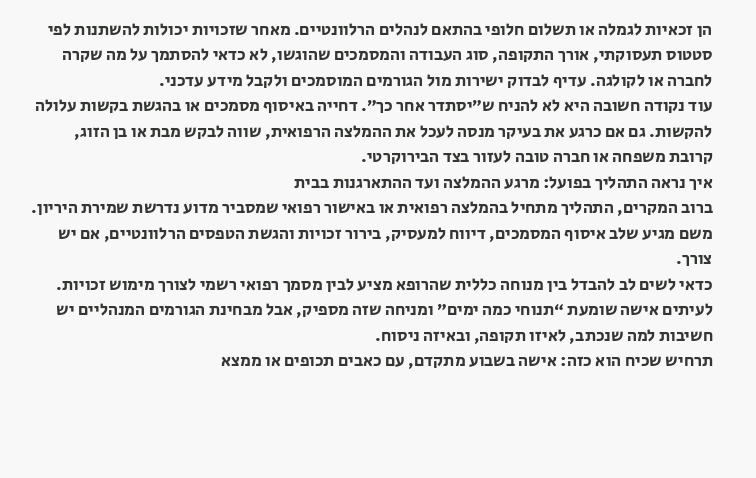הן זכאיות לגמלה או תשלום חלופי בהתאם לנהלים הרלוונטיים. מאחר שזכויות יכולות להשתנות לפי סטטוס תעסוקתי, אורך התקופה, סוג העבודה והמסמכים שהוגשו, לא כדאי להסתמך על מה שקרה לחברה או לקולגה. עדיף לבדוק ישירות מול הגורמים המוסמכים ולקבל מידע עדכני.
עוד נקודה חשובה היא לא להניח ש”יסתדר אחר כך”. דחייה באיסוף מסמכים או בהגשת בקשות עלולה להקשות. גם אם כרגע את בעיקר מנסה לעכל את ההמלצה הרפואית, שווה לבקש מבת או בן הזוג, קרובת משפחה או חברה טובה לעזור בצד הבירוקרטי.
איך נראה התהליך בפועל: מרגע ההמלצה ועד ההתארגנות בבית
ברוב המקרים, התהליך מתחיל בהמלצה רפואית או באישור רפואי שמסביר מדוע נדרשת שמירת היריון. משם מגיע שלב איסוף המסמכים, דיווח למעסיק, בירור זכויות והגשת הטפסים הרלוונטיים, אם יש צורך.
כדאי לשים לב להבדל בין מנוחה כללית שהרופא מציע לבין מסמך רפואי רשמי לצורך מימוש זכויות. לעיתים אישה שומעת “תנוחי כמה ימים” ומניחה שזה מספיק, אבל מבחינת הגורמים המנהליים יש חשיבות למה שנכתב, לאיזו תקופה, ובאיזה ניסוח.
תרחיש שכיח הוא כזה: אישה בשבוע מתקדם, עם כאבים תכופים או ממצא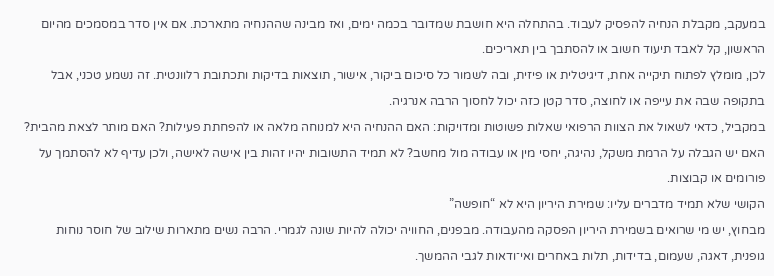במעקב, מקבלת הנחיה להפסיק לעבוד. בהתחלה היא חושבת שמדובר בכמה ימים, ואז מבינה שההנחיה מתארכת. אם אין סדר במסמכים מהיום הראשון, קל לאבד תיעוד חשוב או להסתבך בין תאריכים.
לכן, מומלץ לפתוח תיקייה אחת, דיגיטלית או פיזית, ובה לשמור כל סיכום ביקור, אישור, תוצאות בדיקות ותכתובת רלוונטית. זה נשמע טכני, אבל בתקופה שבה את עייפה או לחוצה, סדר קטן כזה יכול לחסוך הרבה אנרגיה.
במקביל, כדאי לשאול את הצוות הרפואי שאלות פשוטות ומדויקות: האם ההנחיה היא למנוחה מלאה או להפחתת פעילות? האם מותר לצאת מהבית? האם יש הגבלה על הרמת משקל, נהיגה, יחסי מין או עבודה מול מחשב? לא תמיד התשובות יהיו זהות בין אישה לאישה, ולכן עדיף לא להסתמך על פורומים או קבוצות.
הקושי שלא תמיד מדברים עליו: שמירת היריון היא לא “חופשה”
מבחוץ, יש מי שרואים בשמירת היריון הפסקה מהעבודה. מבפנים, החוויה יכולה להיות שונה לגמרי. הרבה נשים מתארות שילוב של חוסר נוחות גופנית, דאגה, שעמום, בדידות, תלות באחרים ואי־ודאות לגבי ההמשך.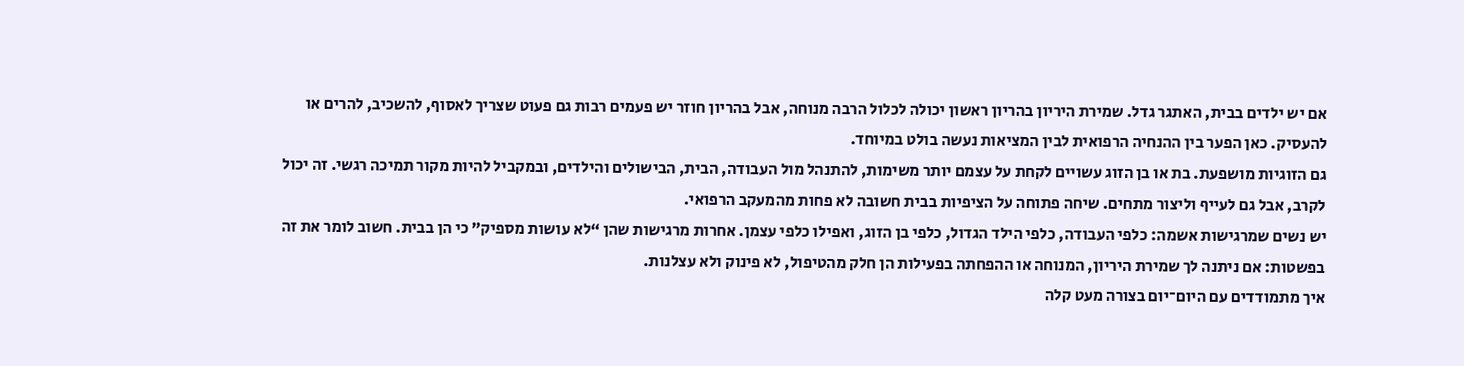אם יש ילדים בבית, האתגר גדל. שמירת היריון בהריון ראשון יכולה לכלול הרבה מנוחה, אבל בהריון חוזר יש פעמים רבות גם פעוט שצריך לאסוף, להשכיב, להרים או להעסיק. כאן הפער בין ההנחיה הרפואית לבין המציאות נעשה בולט במיוחד.
גם הזוגיות מושפעת. בת או בן הזוג עשויים לקחת על עצמם יותר משימות, להתנהל מול העבודה, הבית, הבישולים והילדים, ובמקביל להיות מקור תמיכה רגשי. זה יכול לקרב, אבל גם לעייף וליצור מתחים. שיחה פתוחה על הציפיות בבית חשובה לא פחות מהמעקב הרפואי.
יש נשים שמרגישות אשמה: כלפי העבודה, כלפי הילד הגדול, כלפי בן הזוג, ואפילו כלפי עצמן. אחרות מרגישות שהן “לא עושות מספיק” כי הן בבית. חשוב לומר את זה בפשטות: אם ניתנה לך שמירת היריון, המנוחה או ההפחתה בפעילות הן חלק מהטיפול, לא פינוק ולא עצלנות.
איך מתמודדים עם היום־יום בצורה מעט קלה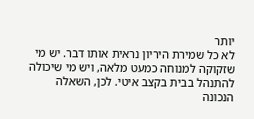יותר
לא כל שמירת היריון נראית אותו דבר. יש מי שזקוקה למנוחה כמעט מלאה, ויש מי שיכולה להתנהל בבית בקצב איטי. לכן, השאלה הנכונה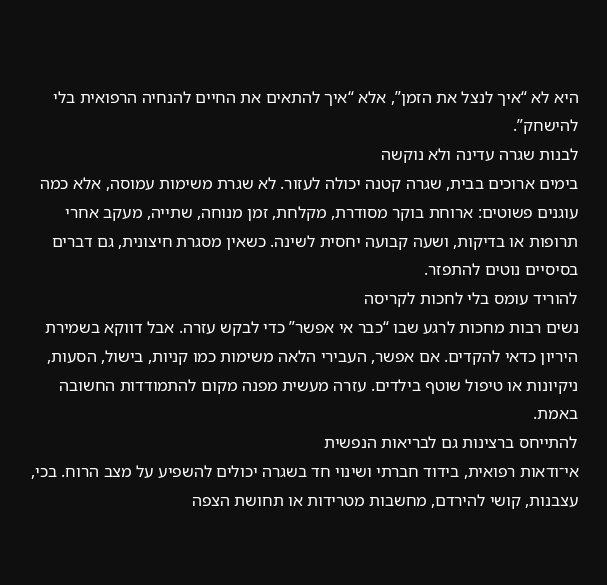היא לא “איך לנצל את הזמן”, אלא “איך להתאים את החיים להנחיה הרפואית בלי להישחק”.
לבנות שגרה עדינה ולא נוקשה
בימים ארוכים בבית, שגרה קטנה יכולה לעזור. לא שגרת משימות עמוסה, אלא כמה עוגנים פשוטים: ארוחת בוקר מסודרת, מקלחת, זמן מנוחה, שתייה, מעקב אחרי תרופות או בדיקות, ושעה קבועה יחסית לשינה. כשאין מסגרת חיצונית, גם דברים בסיסיים נוטים להתפזר.
להוריד עומס בלי לחכות לקריסה
נשים רבות מחכות לרגע שבו “כבר אי אפשר” כדי לבקש עזרה. אבל דווקא בשמירת היריון כדאי להקדים. אם אפשר, העבירי הלאה משימות כמו קניות, בישול, הסעות, ניקיונות או טיפול שוטף בילדים. עזרה מעשית מפנה מקום להתמודדות החשובה באמת.
להתייחס ברצינות גם לבריאות הנפשית
אי־ודאות רפואית, בידוד חברתי ושינוי חד בשגרה יכולים להשפיע על מצב הרוח. בכי, עצבנות, קושי להירדם, מחשבות מטרידות או תחושת הצפה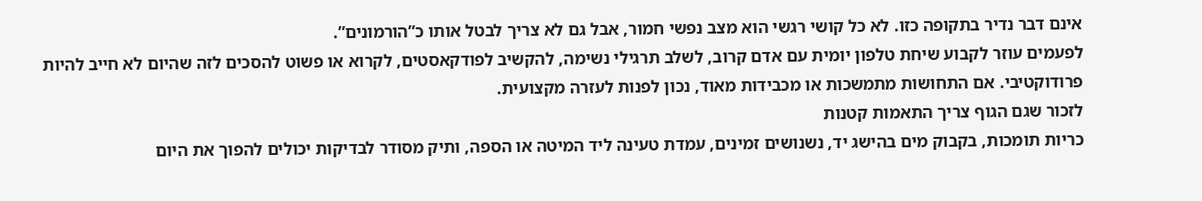אינם דבר נדיר בתקופה כזו. לא כל קושי רגשי הוא מצב נפשי חמור, אבל גם לא צריך לבטל אותו כ”הורמונים”.
לפעמים עוזר לקבוע שיחת טלפון יומית עם אדם קרוב, לשלב תרגילי נשימה, להקשיב לפודקאסטים, לקרוא או פשוט להסכים לזה שהיום לא חייב להיות פרודוקטיבי. אם התחושות מתמשכות או מכבידות מאוד, נכון לפנות לעזרה מקצועית.
לזכור שגם הגוף צריך התאמות קטנות
כריות תומכות, בקבוק מים בהישג יד, נשנושים זמינים, עמדת טעינה ליד המיטה או הספה, ותיק מסודר לבדיקות יכולים להפוך את היום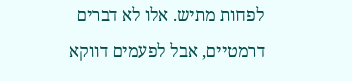לפחות מתיש. אלו לא דברים דרמטיים, אבל לפעמים דווקא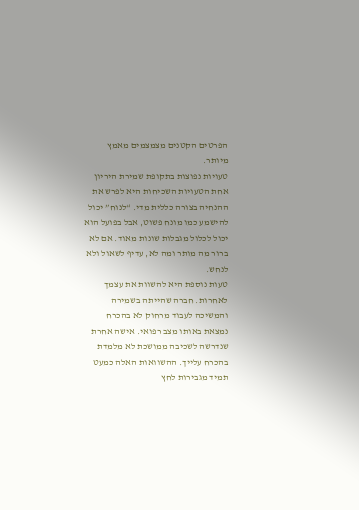הפרטים הקטנים מצמצמים מאמץ מיותר.
טעויות נפוצות בתקופת שמירת היריון
אחת הטעויות השכיחות היא לפרש את ההנחיה בצורה כללית מדי. “לנוח” יכול להישמע כמו מונח פשוט, אבל בפועל הוא יכול לכלול מגבלות שונות מאוד. אם לא ברור מה מותר ומה לא, עדיף לשאול ולא לנחש.
טעות נוספת היא להשוות את עצמך לאחרות. חברה שהייתה בשמירה והמשיכה לעבוד מרחוק לא בהכרח נמצאת באותו מצב רפואי. אישה אחרת שנדרשה לשכיבה ממושכת לא מלמדת בהכרח עלייך. ההשוואות האלה כמעט תמיד מגבירות לחץ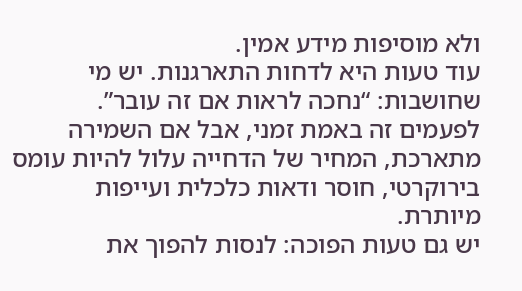ולא מוסיפות מידע אמין.
עוד טעות היא לדחות התארגנות. יש מי שחושבות: “נחכה לראות אם זה עובר”. לפעמים זה באמת זמני, אבל אם השמירה מתארכת, המחיר של הדחייה עלול להיות עומס בירוקרטי, חוסר ודאות כלכלית ועייפות מיותרת.
יש גם טעות הפוכה: לנסות להפוך את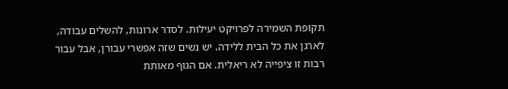תקופת השמירה לפרויקט יעילות. לסדר ארונות, להשלים עבודה, לארגן את כל הבית ללידה. יש נשים שזה אפשרי עבורן, אבל עבור רבות זו ציפייה לא ריאלית. אם הגוף מאותת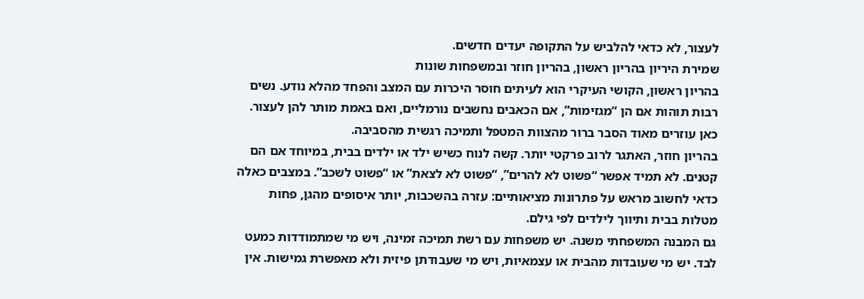לעצור, לא כדאי להלביש על התקופה יעדים חדשים.
שמירת היריון בהריון ראשון, בהריון חוזר ובמשפחות שונות
בהריון ראשון, הקושי העיקרי הוא לעיתים חוסר היכרות עם המצב והפחד מהלא נודע. נשים רבות תוהות אם הן “מגזימות”, אם הכאבים נחשבים נורמליים, ואם באמת מותר להן לעצור. כאן עוזרים מאוד הסבר ברור מהצוות המטפל ותמיכה רגשית מהסביבה.
בהריון חוזר, האתגר לרוב פרקטי יותר. קשה לנוח כשיש ילד או ילדים בבית, במיוחד אם הם קטנים. לא תמיד אפשר “פשוט לא להרים”, “פשוט לא לצאת” או “פשוט לשכב”. במצבים כאלה כדאי לחשוב מראש על פתרונות מציאותיים: עזרה בהשכבות, יותר איסופים מהגן, פחות מטלות בבית ותיווך לילדים לפי גילם.
גם המבנה המשפחתי משנה. יש משפחות עם רשת תמיכה זמינה, ויש מי שמתמודדות כמעט לבד. יש מי שעובדות מהבית או עצמאיות, ויש מי שעבודתן פיזית ולא מאפשרת גמישות. אין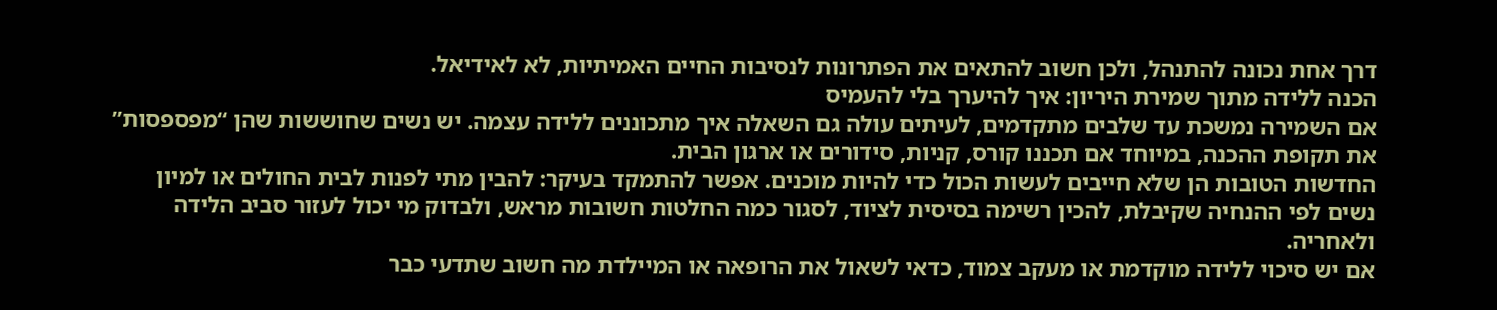דרך אחת נכונה להתנהל, ולכן חשוב להתאים את הפתרונות לנסיבות החיים האמיתיות, לא לאידיאל.
הכנה ללידה מתוך שמירת היריון: איך להיערך בלי להעמיס
אם השמירה נמשכת עד שלבים מתקדמים, לעיתים עולה גם השאלה איך מתכוננים ללידה עצמה. יש נשים שחוששות שהן “מפספסות” את תקופת ההכנה, במיוחד אם תכננו קורס, קניות, סידורים או ארגון הבית.
החדשות הטובות הן שלא חייבים לעשות הכול כדי להיות מוכנים. אפשר להתמקד בעיקר: להבין מתי לפנות לבית החולים או למיון נשים לפי ההנחיה שקיבלת, להכין רשימה בסיסית לציוד, לסגור כמה החלטות חשובות מראש, ולבדוק מי יכול לעזור סביב הלידה ולאחריה.
אם יש סיכוי ללידה מוקדמת או מעקב צמוד, כדאי לשאול את הרופאה או המיילדת מה חשוב שתדעי כבר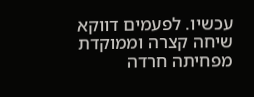עכשיו. לפעמים דווקא שיחה קצרה וממוקדת מפחיתה חרדה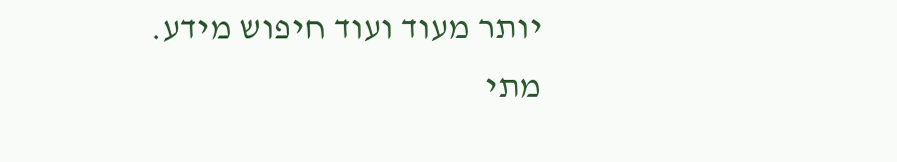יותר מעוד ועוד חיפוש מידע.
מתי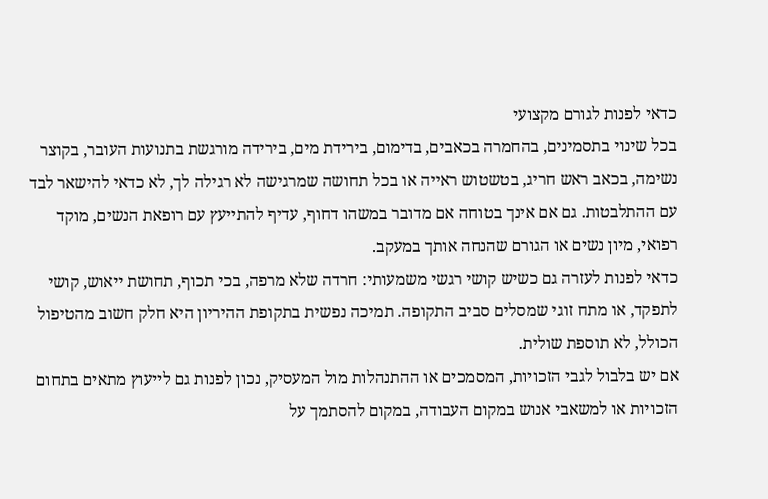כדאי לפנות לגורם מקצועי
בכל שינוי בתסמינים, בהחמרה בכאבים, בדימום, בירידת מים, בירידה מורגשת בתנועות העובר, בקוצר נשימה, בכאב ראש חריג, בטשטוש ראייה או בכל תחושה שמרגישה לא רגילה לך, לא כדאי להישאר לבד עם ההתלבטות. גם אם אינך בטוחה אם מדובר במשהו דחוף, עדיף להתייעץ עם רופאת הנשים, מוקד רפואי, מיון נשים או הגורם שהנחה אותך במעקב.
כדאי לפנות לעזרה גם כשיש קושי רגשי משמעותי: חרדה שלא מרפה, בכי תכוף, תחושת ייאוש, קושי לתפקד, או מתח זוגי שמסלים סביב התקופה. תמיכה נפשית בתקופת ההיריון היא חלק חשוב מהטיפול הכולל, לא תוספת שולית.
אם יש בלבול לגבי הזכויות, המסמכים או ההתנהלות מול המעסיק, נכון לפנות גם לייעוץ מתאים בתחום הזכויות או למשאבי אנוש במקום העבודה, במקום להסתמך על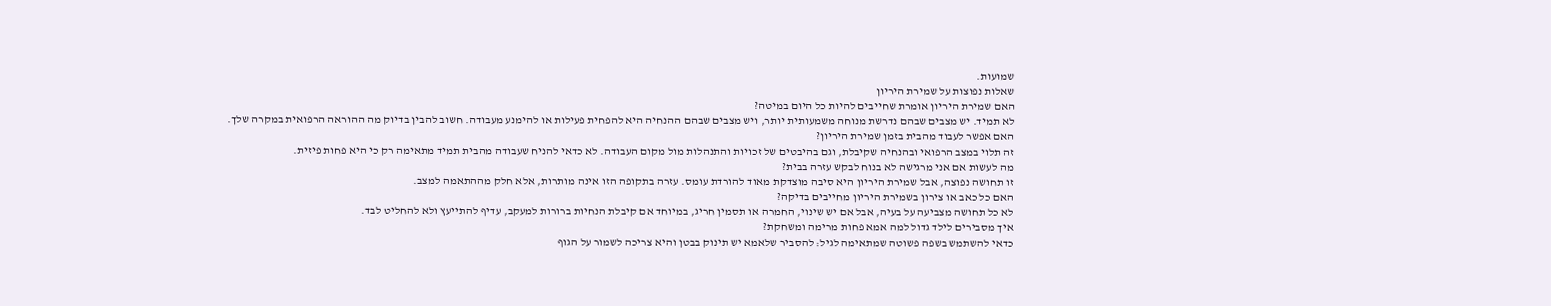שמועות.
שאלות נפוצות על שמירת היריון
האם שמירת היריון אומרת שחייבים להיות כל היום במיטה?
לא תמיד. יש מצבים שבהם נדרשת מנוחה משמעותית יותר, ויש מצבים שבהם ההנחיה היא להפחית פעילות או להימנע מעבודה. חשוב להבין בדיוק מה ההוראה הרפואית במקרה שלך.
האם אפשר לעבוד מהבית בזמן שמירת היריון?
זה תלוי במצב הרפואי ובהנחיה שקיבלת, וגם בהיבטים של זכויות והתנהלות מול מקום העבודה. לא כדאי להניח שעבודה מהבית תמיד מתאימה רק כי היא פחות פיזית.
מה לעשות אם אני מרגישה לא בנוח לבקש עזרה בבית?
זו תחושה נפוצה, אבל שמירת היריון היא סיבה מוצדקת מאוד להורדת עומס. עזרה בתקופה הזו אינה מותרות, אלא חלק מההתאמה למצב.
האם כל כאב או צירון בשמירת היריון מחייבים בדיקה?
לא כל תחושה מצביעה על בעיה, אבל אם יש שינוי, החמרה או תסמין חריג, במיוחד אם קיבלת הנחיות ברורות למעקב, עדיף להתייעץ ולא להחליט לבד.
איך מסבירים לילד גדול למה אמא פחות מרימה ומשחקת?
כדאי להשתמש בשפה פשוטה שמתאימה לגיל: להסביר שלאמא יש תינוק בבטן והיא צריכה לשמור על הגוף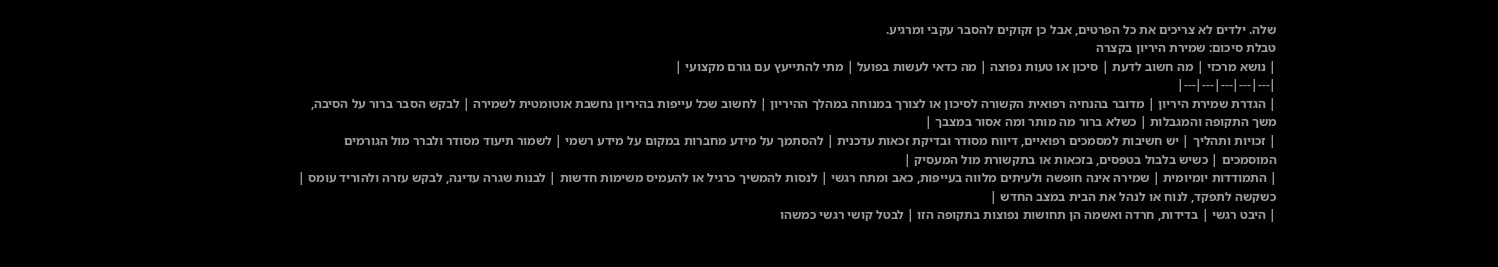שלה. ילדים לא צריכים את כל הפרטים, אבל כן זקוקים להסבר עקבי ומרגיע.
טבלת סיכום: שמירת היריון בקצרה
| נושא מרכזי | מה חשוב לדעת | סיכון או טעות נפוצה | מה כדאי לעשות בפועל | מתי להתייעץ עם גורם מקצועי |
|---|---|---|---|---|
| הגדרת שמירת היריון | מדובר בהנחיה רפואית הקשורה לסיכון או לצורך במנוחה במהלך ההיריון | לחשוב שכל עייפות בהיריון נחשבת אוטומטית לשמירה | לבקש הסבר ברור על הסיבה, משך התקופה והמגבלות | כשלא ברור מה מותר ומה אסור במצבך |
| זכויות ותהליך | יש חשיבות למסמכים רפואיים, דיווח מסודר ובדיקת זכאות עדכנית | להסתמך על מידע מחברות במקום על מידע רשמי | לשמור תיעוד מסודר ולברר מול הגורמים המוסמכים | כשיש בלבול בטפסים, בזכאות או בתקשורת מול המעסיק |
| התמודדות יומיומית | שמירה אינה חופשה ולעיתים מלווה בעייפות, כאב ומתח רגשי | לנסות להמשיך כרגיל או להעמיס משימות חדשות | לבנות שגרה עדינה, לבקש עזרה ולהוריד עומס | כשקשה לתפקד, לנוח או לנהל את הבית במצב החדש |
| היבט רגשי | בדידות, חרדה ואשמה הן תחושות נפוצות בתקופה הזו | לבטל קושי רגשי כמשהו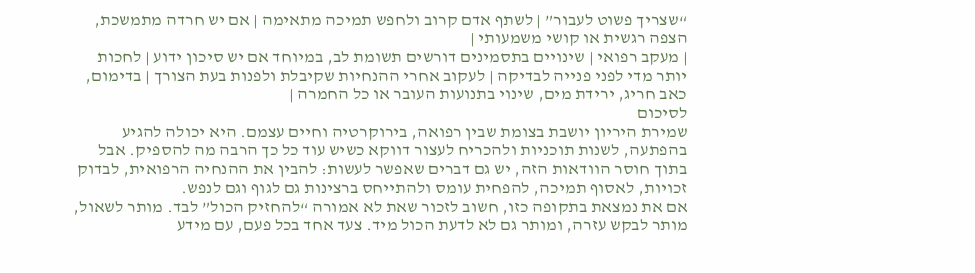“שצריך פשוט לעבור” | לשתף אדם קרוב ולחפש תמיכה מתאימה | אם יש חרדה מתמשכת, הצפה רגשית או קושי משמעותי |
| מעקב רפואי | שינויים בתסמינים דורשים תשומת לב, במיוחד אם יש סיכון ידוע | לחכות יותר מדי לפני פנייה לבדיקה | לעקוב אחרי ההנחיות שקיבלת ולפנות בעת הצורך | בדימום, כאב חריג, ירידת מים, שינוי בתנועות העובר או כל החמרה |
לסיכום
שמירת היריון יושבת בצומת שבין רפואה, בירוקרטיה וחיים עצמם. היא יכולה להגיע בהפתעה, לשנות תוכניות ולהכריח לעצור דווקא כשיש עוד כל כך הרבה מה להספיק. אבל בתוך חוסר הוודאות הזה, יש גם דברים שאפשר לעשות: להבין את ההנחיה הרפואית, לבדוק זכויות, לאסוף תמיכה, להפחית עומס ולהתייחס ברצינות גם לגוף וגם לנפש.
אם את נמצאת בתקופה כזו, חשוב לזכור שאת לא אמורה “להחזיק הכול” לבד. מותר לשאול, מותר לבקש עזרה, ומותר גם לא לדעת הכול מיד. צעד אחד בכל פעם, עם מידע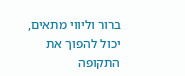ברור וליווי מתאים, יכול להפוך את התקופה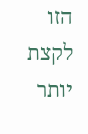הזו לקצת יותר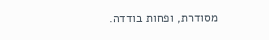מסודרת, ופחות בודדה.